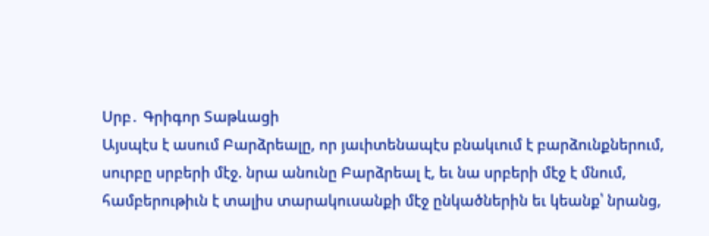Սրբ․ Գրիգոր Տաթևացի
Այսպէս է ասում Բարձրեալը, որ յաւիտենապէս բնակւում է բարձունքներում, սուրբը սրբերի մէջ. նրա անունը Բարձրեալ է, եւ նա սրբերի մէջ է մնում, համբերութիւն է տալիս տարակուսանքի մէջ ընկածներին եւ կեանք՝ նրանց,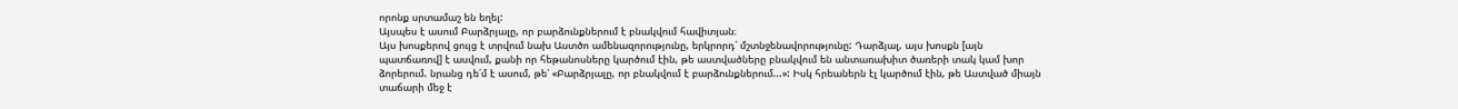որոնք սրտամաշ են եղել:
Այսպես է ասում Բարձրյալը, որ բարձունքներում է բնակվում հավիտյան։
Այս խոսքերով ցույց է տրվում նախ Աստծո ամենազորությունը, երկրորդ՝ մշտնջենավորությունը: Դարձյալ, այս խոսքն [այն պատճառով] է ասվում, քանի որ հեթանոսները կարծում էին, թե աստվածները բնակվում են անտառախիտ ծառերի տակ կամ խոր ձորերում. նրանց դե՛մ է ասում, թե՝ «Բարձրյալը, որ բնակվում է բարձունքներում...»: Իսկ հրեաներն էլ կարծում էին, թե Աստված միայն տաճարի մեջ է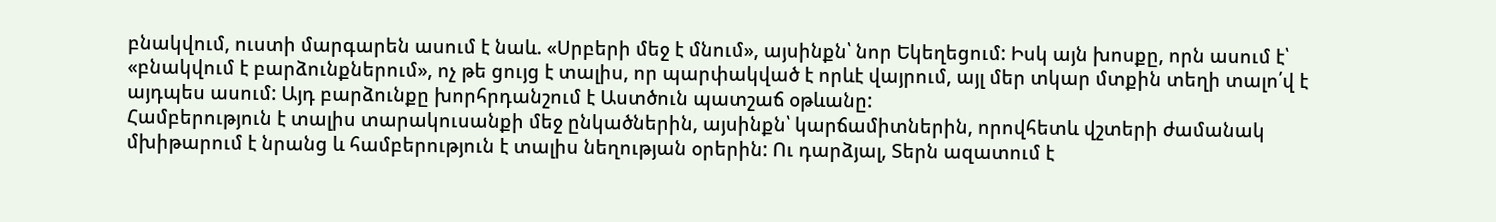բնակվում, ուստի մարգարեն ասում է նաև. «Սրբերի մեջ է մնում», այսինքն՝ նոր Եկեղեցում: Իսկ այն խոսքը, որն ասում է՝ «բնակվում է բարձունքներում», ոչ թե ցույց է տալիս, որ պարփակված է որևէ վայրում, այլ մեր տկար մտքին տեղի տալո՛վ է այդպես ասում: Այդ բարձունքը խորհրդանշում է Աստծուն պատշաճ օթևանը:
Համբերություն է տալիս տարակուսանքի մեջ ընկածներին, այսինքն՝ կարճամիտներին, որովհետև վշտերի ժամանակ մխիթարում է նրանց և համբերություն է տալիս նեղության օրերին: Ու դարձյալ, Տերն ազատում է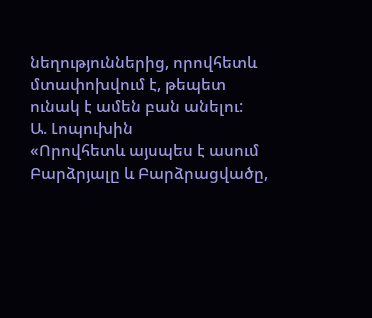նեղություններից, որովհետև մտափոխվում է, թեպետ ունակ է ամեն բան անելու:
Ա. Լոպուխին
«Որովհետև այսպես է ասում Բարձրյալը և Բարձրացվածը,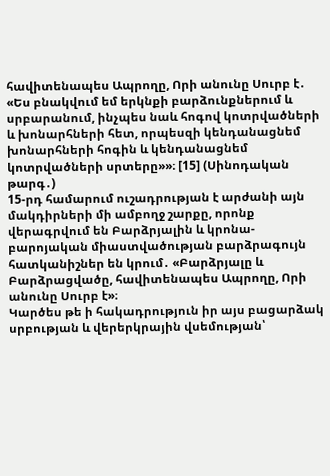հավիտենապես Ապրողը, Որի անունը Սուրբ է․ «Ես բնակվում եմ երկնքի բարձունքներում և սրբարանում, ինչպես նաև հոգով կոտրվածների և խոնարհների հետ, որպեսզի կենդանացնեմ խոնարհների հոգին և կենդանացնեմ կոտրվածների սրտերը»»։ [15] (Սինոդական թարգ․)
15-րդ համարում ուշադրության է արժանի այն մակդիրների մի ամբողջ շարքը, որոնք վերագրվում են Բարձրյալին և կրոնա-բարոյական միաստվածության բարձրագույն հատկանիշներ են կրում․ «Բարձրյալը և Բարձրացվածը, հավիտենապես Ապրողը, Որի անունը Սուրբ է»։
Կարծես թե ի հակադրություն իր այս բացարձակ սրբության և վերերկրային վսեմության՝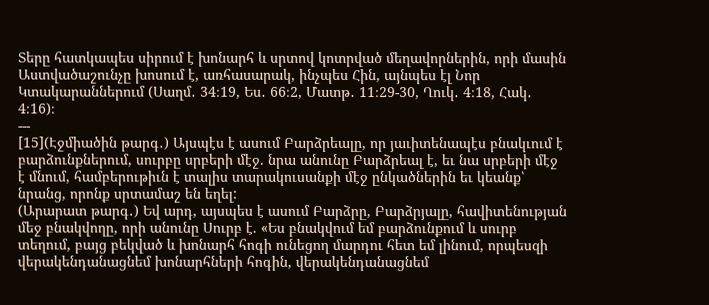Տերը հատկապես սիրում է խոնարհ և սրտով կոտրված մեղավորներին, որի մասին Աստվածաշունչը խոսում է, առհասարակ, ինչպես Հին, այնպես էլ Նոր Կտակարաններում (Սաղմ․ 34։19, Ես․ 66։2, Մատթ․ 11։29-30, Ղուկ․ 4։18, Հակ․ 4։16)։
---
[15](Էջմիածին թարգ․) Այսպէս է ասում Բարձրեալը, որ յաւիտենապէս բնակւում է բարձունքներում, սուրբը սրբերի մէջ. նրա անունը Բարձրեալ է, եւ նա սրբերի մէջ է մնում, համբերութիւն է տալիս տարակուսանքի մէջ ընկածներին եւ կեանք՝ նրանց, որոնք սրտամաշ են եղել:
(Արարատ թարգ․) Եվ արդ, այսպես է ասում Բարձրը, Բարձրյալը, հավիտենության մեջ բնակվողը, որի անունը Սուրբ է. «Ես բնակվում եմ բարձունքում և սուրբ տեղում, բայց բեկված և խոնարհ հոգի ունեցող մարդու հետ եմ լինում, որպեսզի վերակենդանացնեմ խոնարհների հոգին, վերակենդանացնեմ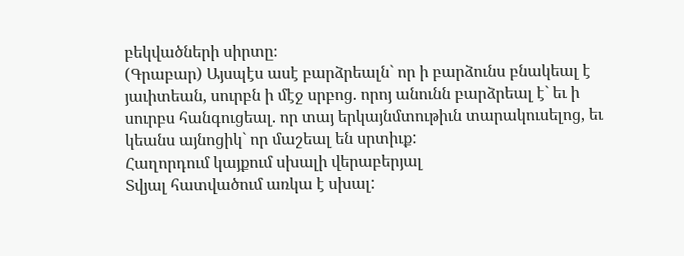բեկվածների սիրտը։
(Գրաբար) Այսպէս ասէ բարձրեալն` որ ի բարձունս բնակեալ է յաւիտեան, սուրբն ի մէջ սրբոց. որոյ անունն բարձրեալ է` եւ ի սուրբս հանգուցեալ. որ տայ երկայնմտութիւն տարակուսելոց, եւ կեանս այնոցիկ` որ մաշեալ են սրտիւք:
Հաղորդում կայքում սխալի վերաբերյալ
Տվյալ հատվածում առկա է սխալ: